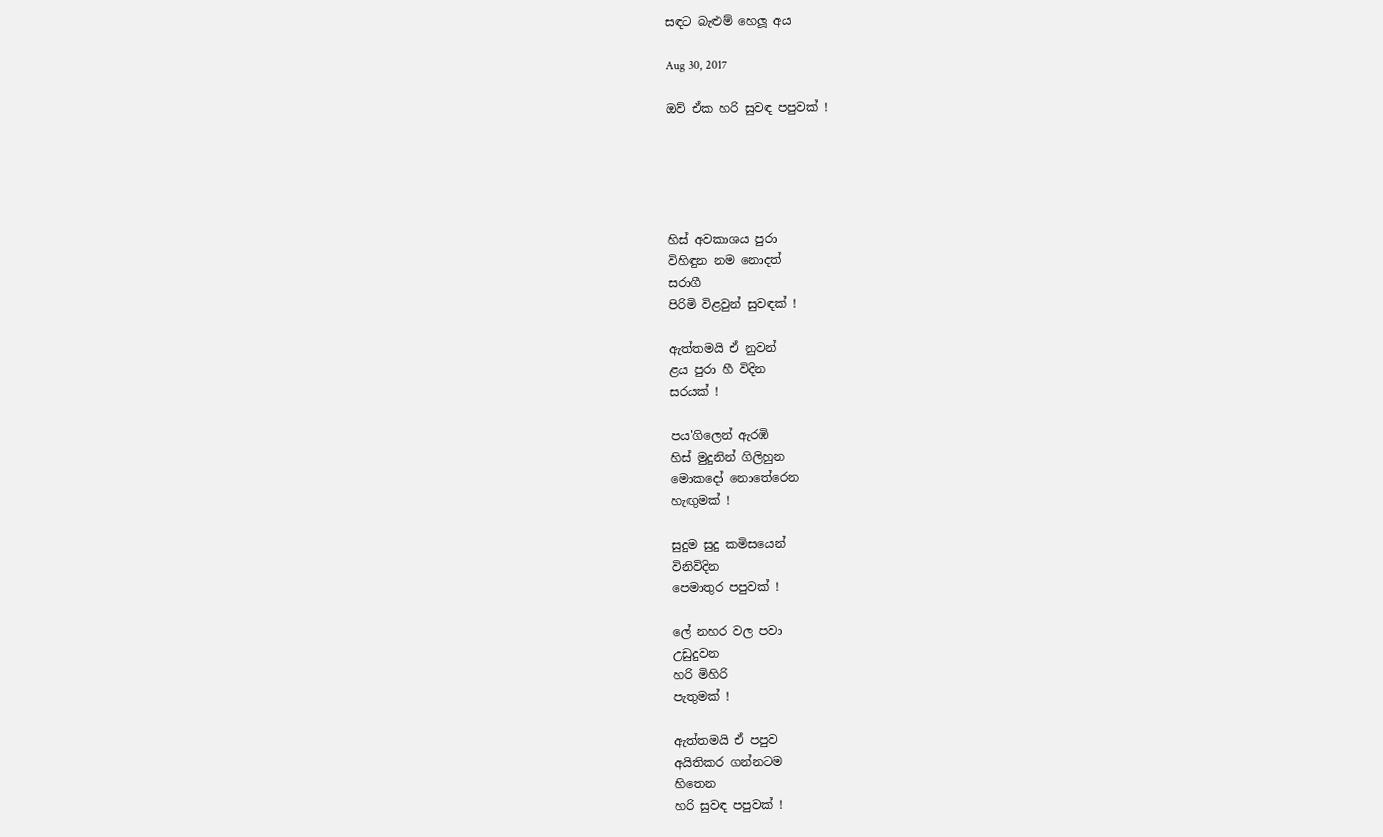සඳට බැළුම් හෙලූ අය

Aug 30, 2017

ඔව් ඒක හරි සුවඳ පපුවක් !





හිස් අවකාශය පුරා
විහිඳුන නම නොදත්
සරාගී
පිරිමි විළවුන් සුවඳක් !

ඇත්තමයි ඒ නුවන්
ළය පුරා හී විදින
සරයක් !

පය'ගිලෙන් ඇරඹි
හිස් මුදුනින් ගිලිහුන
මොකදෝ නොතේරෙන
හැඟුමක් !

සුදුම සුදු කමිසයෙන්
විනිවිදින
පෙමාතුර පපුවක් !

ලේ නහර වල පවා
උඩුදුවන
හරි මිහිරි
පැතුමක් !

ඇත්තමයි ඒ පපුව
අයිතිකර ගන්නටම
හිතෙන
හරි සුවඳ පපුවක් !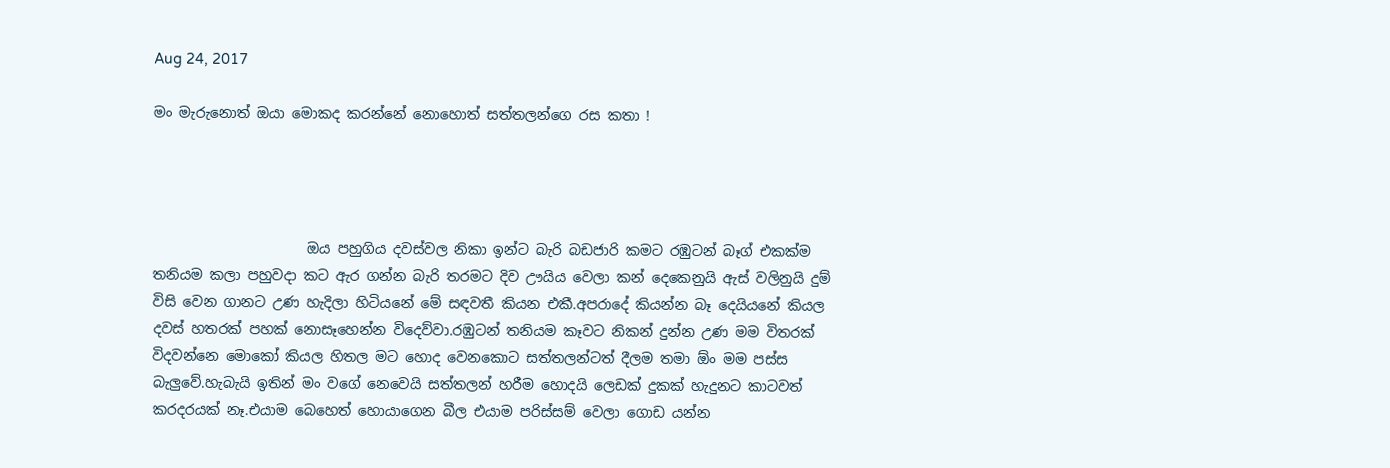Aug 24, 2017

මං මැරුනොත් ඔයා මොකද කරන්නේ නොහොත් සත්තලන්ගෙ රස කතා !




                      ඔය පහුගිය දවස්වල නිකා ඉන්ට බැරි බඩජාරි කමට රඹුටන් බෑග් එකක්ම තනියම කලා පහුවදා කට ඇර ගන්න බැරි තරමට දිව ඌයිය වෙලා කන් දෙකෙනුයි ඇස් වලිනුයි දුම් විසි වෙන ගානට උණ හැදිලා හිටියනේ මේ සඳවතී කියන එකී.අපරාදේ කියන්න බෑ දෙයියනේ කියල දවස් හතරක් පහක් නොසෑහෙන්න විදෙව්වා.රඹුටන් තනියම කෑවට නිකන් දුන්න උණ මම විතරක් විදවන්නෙ මොකෝ කියල හිතල මට හොද වෙනකොට සත්තලන්ටත් දීලම තමා ඕං මම පස්ස බැලුවේ.හැබැයි ඉතින් මං වගේ නෙවෙයි සත්තලන් හරීම හොදයි ලෙඩක් දුකක් හැදුනට කාටවත් කරදරයක් නෑ.එයාම බෙහෙත් හොයාගෙන බීල එයාම පරිස්සම් වෙලා ගොඩ යන්න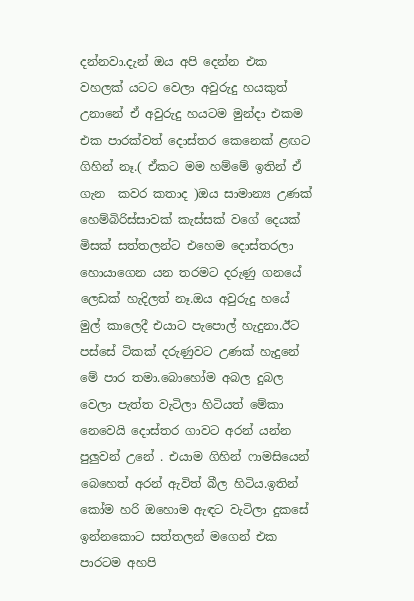දන්නවා.දැන් ඔය අපි දෙන්න එක වහලක් යටට වෙලා අවුරුදු හයකුත් උනානේ ඒ අවුරුදු හයටම මුන්දා එකම එක පාරක්වත් දොස්තර කෙනෙක් ළඟට ගිහින් නෑ.( ඒකට මම හම්මේ ඉතින් ඒ ගැන  කවර කතාද )ඔය සාමාන්‍ය උණක් හෙම්බිරිස්සාවක් කැස්සක් වගේ දෙයක් මිසක් සත්තලන්ට එහෙම දොස්තරලා හොයාගෙන යන තරමට දරුණු ගනයේ ලෙඩක් හැදිලත් නෑ.ඔය අවුරුදු හයේ මුල් කාලෙදී එයාට පැපොල් හැදුනා.ඊට පස්සේ ටිකක් දරුණුවට උණක් හැදුනේ මේ පාර තමා.බොහෝම අබල දුබල වෙලා පැත්ත වැටිලා හිටියත් මේකා නෙවෙයි දොස්තර ගාවට අරන් යන්න පුලුවන් උනේ . එයාම ගිහින් ෆාමසියෙන් බෙහෙත් අරන් ඇවිත් බීල හිටිය.ඉතින් කෝම හරි ඔහොම ඇඳට වැටිලා දුකසේ ඉන්නකොට සත්තලන් මගෙන් එක පාරටම අහපි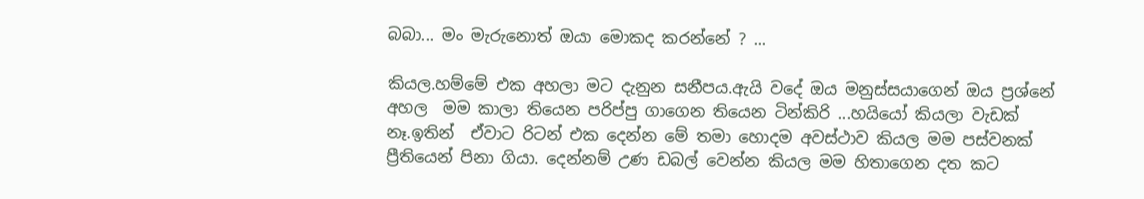බබා... මං මැරුනොත් ඔයා මොකද කරන්නේ ? ...

කියල.හම්මේ එක අහලා මට දැනුන සනීපය.ඇයි වදේ ඔය මනුස්සයාගෙන් ඔය ප්‍රශ්නේ අහල  මම කාලා තියෙන පරිප්පු ගාගෙන තියෙන ටින්කිරි ...හයියෝ කියලා වැඩක් නෑ.ඉතින්  ඒවාට රිටන් එක දෙන්න මේ තමා හොදම අවස්ථාව කියල මම පස්වනක් ප්‍රීතියෙන් පිනා ගියා. දෙන්නම් උණ ඩබල් වෙන්න කියල මම හිතාගෙන දත කට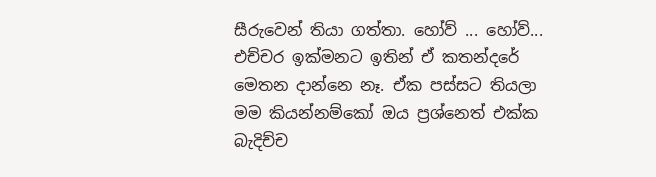සීරුවෙන් තියා ගත්තා. හෝව් ... හෝව්... එච්චර ඉක්මනට ඉතින් ඒ කතන්දරේ මෙතන දාන්නෙ නෑ. ඒක පස්සට තියලා මම කියන්නම්කෝ ඔය ප්‍රශ්නෙත් එක්ක බැදිච්ච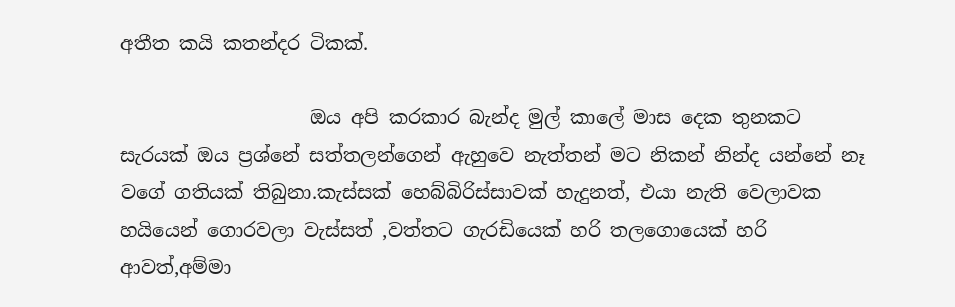අතීත කයි කතන්දර ටිකක්.

                    ඔය අපි කරකාර බැන්ද මුල් කාලේ මාස දෙක තුනකට සැරයක් ඔය ප්‍රශ්නේ සත්තලන්ගෙන් ඇහුවෙ නැත්තන් මට නිකන් නින්ද යන්නේ නෑ වගේ ගතියක් තිබුනා.කැස්සක් හෙබ්බිරිස්සාවක් හැදුනත්, එයා නැති වෙලාවක හයියෙන් ගොරවලා වැස්සත් ,වත්තට ගැරඩියෙක් හරි තලගොයෙක් හරි ආවත්,අම්මා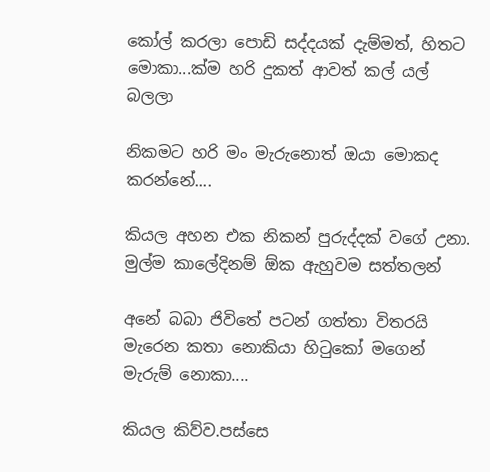කෝල් කරලා පොඩි සද්දයක් දැම්මත්, හිතට මොකා...ක්ම හරි දුකත් ආවත් කල් යල් බලලා

නිකමට හරි මං මැරුනොත් ඔයා මොකද කරන්නේ....

කියල අහන එක නිකන් පුරුද්දක් වගේ උනා. මුල්ම කාලේදිනම් ඕක ඇහුවම සත්තලන්

අනේ බබා ජිවිතේ පටන් ගත්තා විතරයි මැරෙන කතා නොකියා හිටුකෝ මගෙන් මැරුම් නොකා....

කියල කිව්ව.පස්සෙ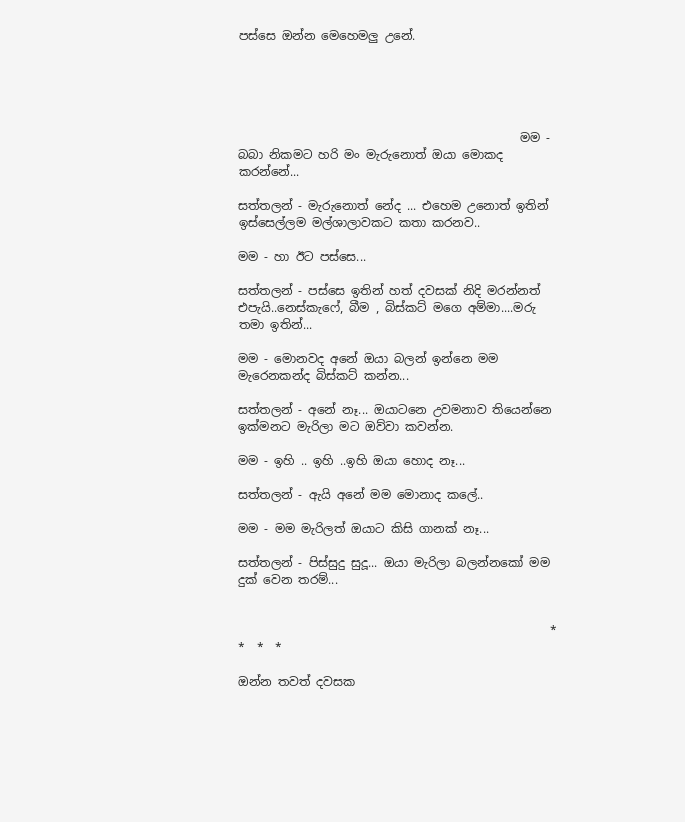පස්සෙ ඔන්න මෙහෙමලු උනේ.





                                               මම - බබා නිකමට හරි මං මැරුනොත් ඔයා මොකද කරන්නේ...

සත්තලන් - මැරුනොත් නේද ... එහෙම උනොත් ඉතින් ඉස්සෙල්ලම මල්ශාලාවකට කතා කරනව..

මම - හා ඊට පස්සෙ...

සත්තලන් - පස්සෙ ඉතින් හත් දවසක් නිදි මරන්නත් එපැයි..නෙස්කැෆේ, බීම , බිස්කට් මගෙ අම්මා....මරු තමා ඉතින්...

මම - මොනවද අනේ ඔයා බලන් ඉන්නෙ මම මැරෙනකන්ද බිස්කට් කන්න...

සත්තලන් - අනේ නෑ... ඔයාටනෙ උවමනාව තියෙන්නෙ ඉක්මනට මැරිලා මට ඔව්වා කවන්න.

මම - ඉහි .. ඉහි ..ඉහි ඔයා හොද නෑ...

සත්තලන් - ඇයි අනේ මම මොනාද කලේ..

මම - මම මැරිලත් ඔයාට කිසි ගානක් නෑ...

සත්තලන් - පිස්සුදු සුදූ... ඔයා මැරිලා බලන්නකෝ මම දුක් වෙන තරම්...


                                                    *  *  *  *

ඔන්න තවත් දවසක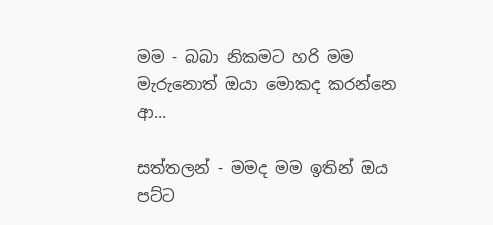මම - බබා නිකමට හරි මම මැරුනොත් ඔයා මොකද කරන්නෙ ආ...

සත්තලන් - මමද මම ඉතින් ඔය පට්ට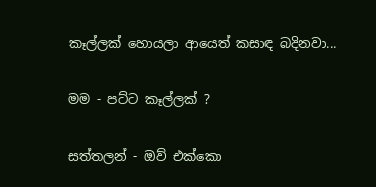කෑල්ලක් හොයලා ආයෙත් කසාඳ බදිනවා...

මම - පට්ට කෑල්ලක් ?

සත්තලන් - ඔව් එක්කො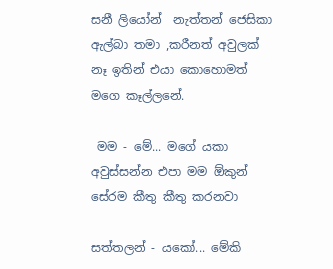සනී ලියෝන්  නැත්තන් ජෙසිකා ඇල්බා තමා ,කරීනත් අවුලක් නෑ ඉතින් එයා කොහොමත් මගෙ කෑල්ලනේ.

 මම - මේ... මගේ යකා අවුස්සන්න එපා මම ඕකුන් සේරම කීතු කීතු කරනවා

සත්තලන් - යකෝ... මේකි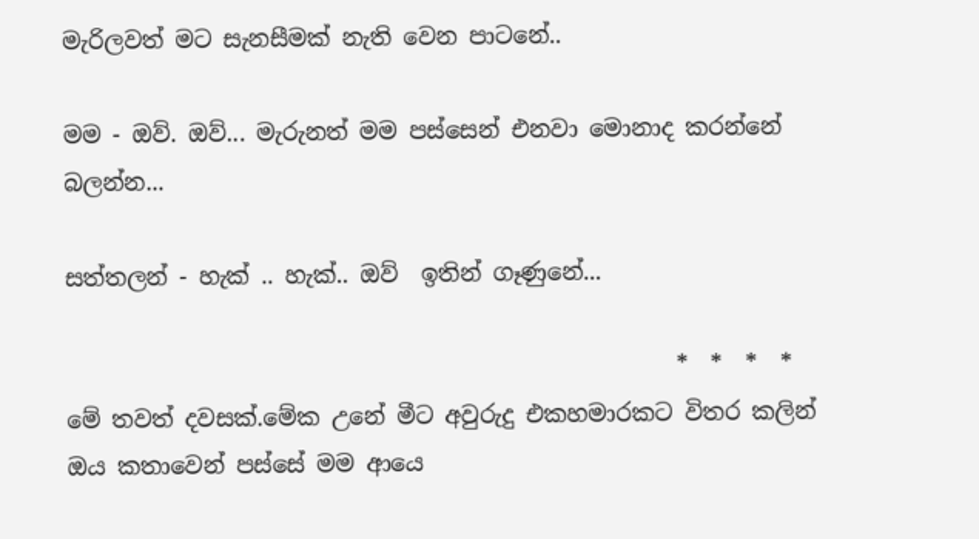මැරිලවත් මට සැනසීමක් නැති වෙන පාටනේ..

මම - ඔව්. ඔව්... මැරුනත් මම පස්සෙන් එනවා මොනාද කරන්නේ බලන්න...

සත්තලන් - හැක් .. හැක්.. ඔව්  ඉතින් ගෑණුනේ...

                                                     *  *  *  *
මේ තවත් දවසක්.මේක උනේ මීට අවුරුදු එකහමාරකට විතර කලින් ඔය කතාවෙන් පස්සේ මම ආයෙ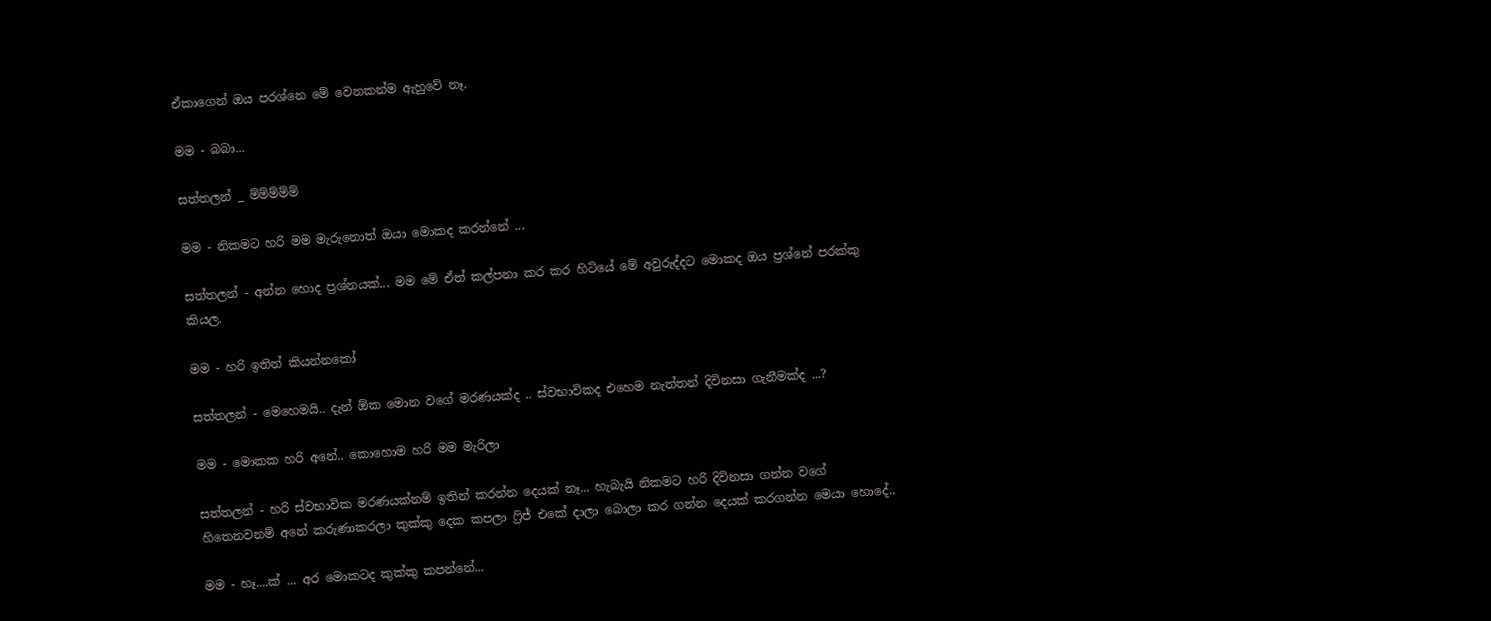ඒකාගෙන් ඔය පරශ්නෙ මේ වෙනකන්ම ඇහුවේ නෑ.

මම - බබා...

සත්තලන් _ ම්ම්ම්ම්ම්

මම - නිකමට හරි මම මැරුනොත් ඔයා මොකද කරන්නේ ...

සත්තලන් - අන්න හොද ප්‍රශ්නයක්... මම මේ ඒත් කල්පනා කර කර හිටියේ මේ අවුරුද්දට මොකද ඔය ප්‍රශ්නේ පරක්කු කියල.

මම - හරි ඉතින් කියන්නකෝ

සත්තලන් - මෙහෙමයි.. දැන් ඕක මොන වගේ මරණයක්ද .. ස්වභාවිකද එහෙම නැත්තන් දිවිනසා ගැනීමක්ද ...?

මම - මොකක හරි අනේ.. කොහොම හරි මම මැරිලා

සත්තලන් - හරි ස්වභාවික මරණයක්නම් ඉතින් කරන්න දෙයක් නෑ... හැබැයි නිකමට හරි දිවිනසා ගන්න වගේ හිතෙනවනම් අනේ කරුණාකරලා කුක්කු දෙක කපලා ෆ්‍රිජ් එකේ දාලා බොලා කර ගන්න දෙයක් කරගන්න මෙයා හොදේ..

මම - හෑ....ක් ... අර මොකටද කුක්කු කපන්නේ...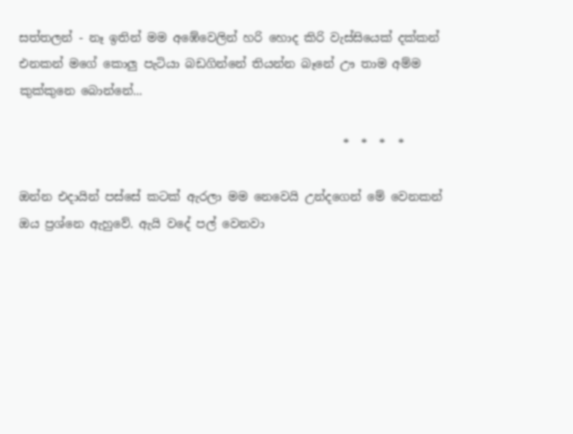සත්තලන් - නෑ ඉතින් මම අඹේවෙලින් හරි හොද කිරි වැස්සියෙක් දක්කන් එනකන් මගේ කොලු පැටියා බඩගින්නේ තියන්න බෑනේ ඌ තාම අම්ම කුක්කුනෙ බොන්නේ...

                                                      *  *  *  *

ඔන්න එදායින් පස්සේ කටක් ඇරලා මම නෙවෙයි උන්දගෙන් මේ වෙනකන් ඔය ප්‍රශ්නෙ ඇහුවේ. ඇයි වදේ පල් වෙනවා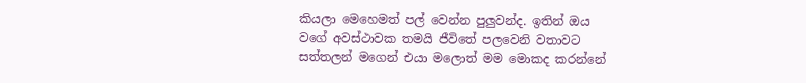කියලා මෙහෙමත් පල් වෙන්න පුලුවන්ද. ඉතින් ඔය වගේ අවස්ථාවක තමයි ජීවිතේ පලවෙනි වතාවට සත්තලන් මගෙන් එයා මලොත් මම මොකද කරන්නේ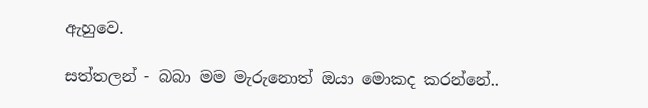ඇහුවෙ.

සත්තලන් - බබා මම මැරුනොත් ඔයා මොකද කරන්නේ..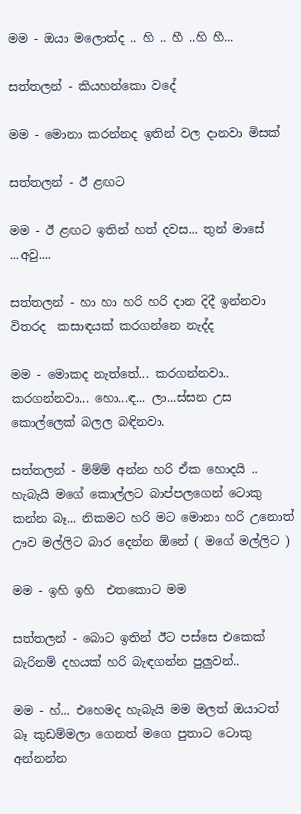මම - ඔයා මලොත්ද .. හි .. හී ..හි හී...

සත්තලන් - කියහන්කො වදේ

මම - මොනා කරන්නද ඉතින් වල දානවා මිසක්

සත්තලන් - ඊ ළඟට

මම - ඊ ළඟට ඉතින් හත් දවස... තුන් මාසේ ...අවු....

සත්තලන් - හා හා හරි හරි දාන දිදී ඉන්නවා විතරද  කසාඳයක් කරගන්නෙ නැද්ද

මම - මොකද නැත්තේ... කරගන්නවා.. කරගන්නවා... හො...ඳ... ලා...ස්සන උස කොල්ලෙක් බලල බඳිනවා.

සත්තලන් - ම්ම්ම් අන්න හරි ඒක හොදයි .. හැබැයි මගේ කොල්ලට බාප්පලගෙන් ටොකු කන්න බෑ... නිකමට හරි මට මොනා හරි උනොත් ඌව මල්ලිට බාර දෙන්න ඕනේ ( මගේ මල්ලිට )

මම - ඉහි ඉහි  එතකොට මම

සත්තලන් - බොට ඉතින් ඊට පස්සෙ එකෙක් බැරිනම් දහයක් හරි බැඳගන්න පුලුවන්..

මම - හ්... එහෙමද හැබැයි මම මලත් ඔයාටත් බෑ කුඩම්මලා ගෙනත් මගෙ පුතාට ටොකු අන්නන්න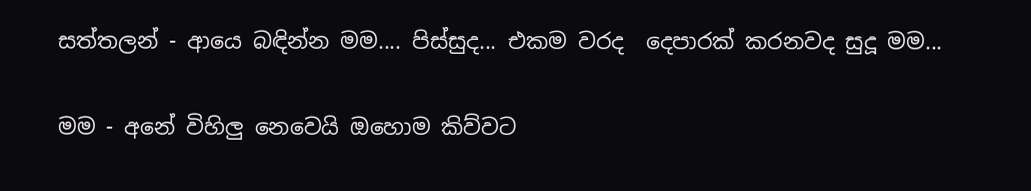සත්තලන් - ආයෙ බඳින්න මම.... පිස්සුද... එකම වරද  දෙපාරක් කරනවද සුදූ මම...

මම - අනේ විහිලු නෙවෙයි ඔහොම කිව්වට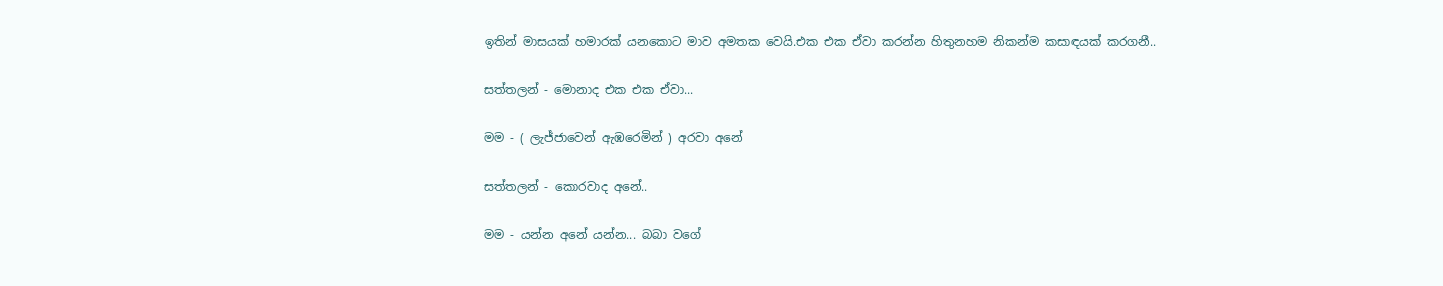ඉතින් මාසයක් හමාරක් යනකොට මාව අමතක වෙයි.එක එක ඒවා කරන්න හිතුනහම නිකන්ම කසාඳයක් කරගනී..

සත්තලන් - මොනාද එක එක ඒවා...

මම - ( ලැජ්ජාවෙන් ඇඹරෙමින් ) අරවා අනේ

සත්තලන් - කොරවාද අනේ..

මම - යන්න අනේ යන්න... බබා වගේ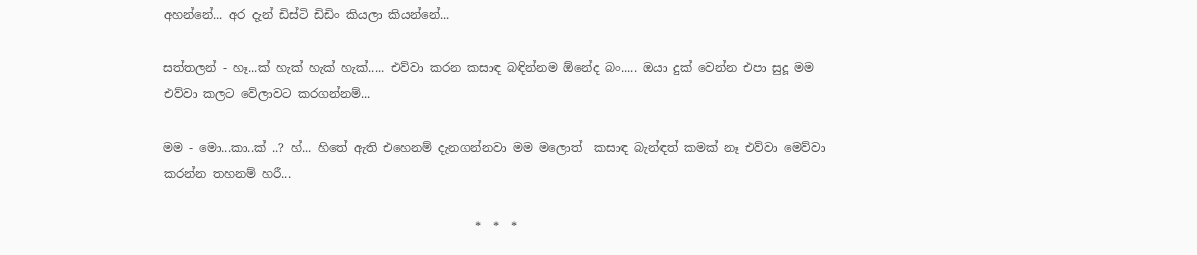අහන්නේ... අර දැන් ඩිස්ටි ඩිඩිං කියලා කියන්නේ...

සත්තලන් - හෑ...ක් හැක් හැක් හැක්..... එව්වා කරන කසාඳ බඳින්නම ඕනේද බං..... ඔයා දුක් වෙන්න එපා සුදූ මම එව්වා කලට වේලාවට කරගන්නම්...

මම - මො...කා..ක් ..? හ්... හිතේ ඇති එහෙනම් දැනගන්නවා මම මලොත්  කසාඳ බැන්ඳත් කමක් නෑ එව්වා මෙව්වා කරන්න තහනම් හරී...

                                                    *  *  *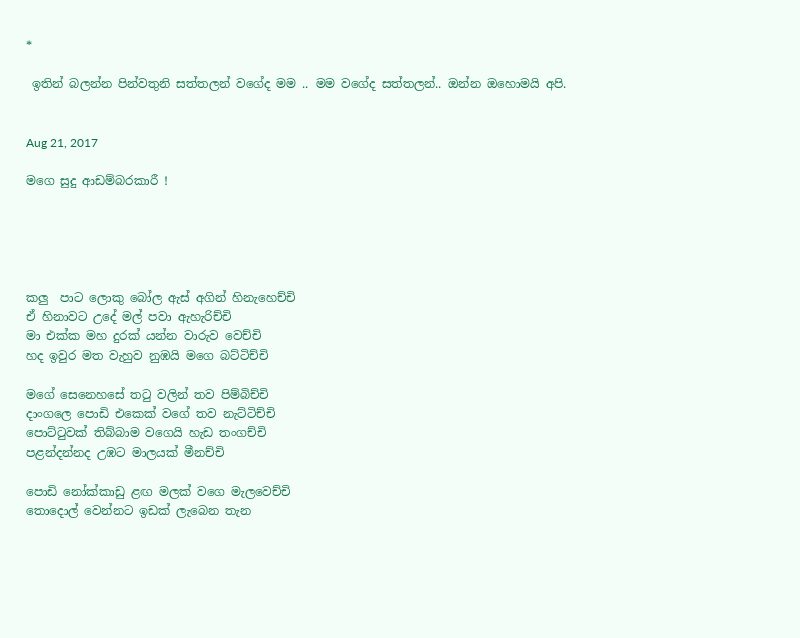*

 ඉතින් බලන්න පින්වතුනි සත්තලන් වගේද මම .. මම වගේද සත්තලන්.. ඔන්න ඔහොමයි අපි.


Aug 21, 2017

මගෙ සුදු ආඩම්බරකාරී !





කලු  පාට ලොකු බෝල ඇස් අගින් හිනැහෙච්චි
ඒ හිනාවට උදේ මල් පවා ඇහැරිච්චි
මා එක්ක මහ දුරක් යන්න වාරුව වෙච්චි
හද ඉවුර මත වැහුව නුඹයි මගෙ බට්ටිච්චි

මගේ සෙනෙහසේ තටු වලින් තව පිම්බිච්චි
දාංගලෙ පොඩි එකෙක් වගේ තව නැට්ටිච්චි
පොට්ටුවක් තිබ්බාම වගෙයි හැඩ තංගච්චි
පළන්දන්නද උඹට මාලයක් මීනච්චි

පොඩි නෝක්කාඩු ළඟ මලක් වගෙ මැලවෙච්චි
තොදොල් වෙන්නට ඉඩක් ලැබෙන තැන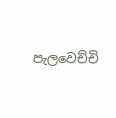පැලවෙච්චි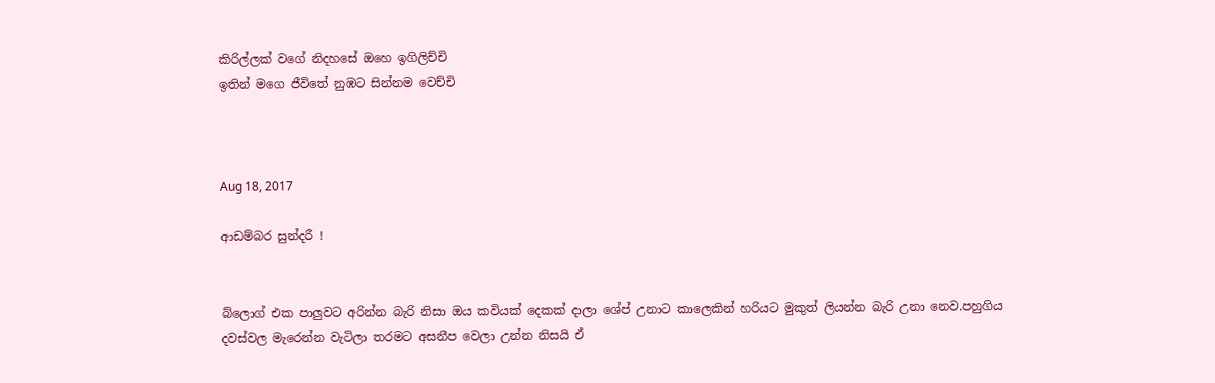කිරිල්ලක් වගේ නිදහසේ ඔහෙ ඉගිලිච්චි
ඉතින් මගෙ ජීවිතේ නුඹට සින්නම වෙච්චි



Aug 18, 2017

ආඩම්බර සුන්දරී !


බ්ලොග් එක පාලුවට අරින්න බැරි නිසා ඔය කවියක් දෙකක් දාලා ශේප් උනාට කාලෙකින් හරියට මුකුත් ලියන්න බැරි උනා නෙව.පහුගිය දවස්වල මැරෙන්න වැටිලා තරමට අසනීප වෙලා උන්න නිසයි ඒ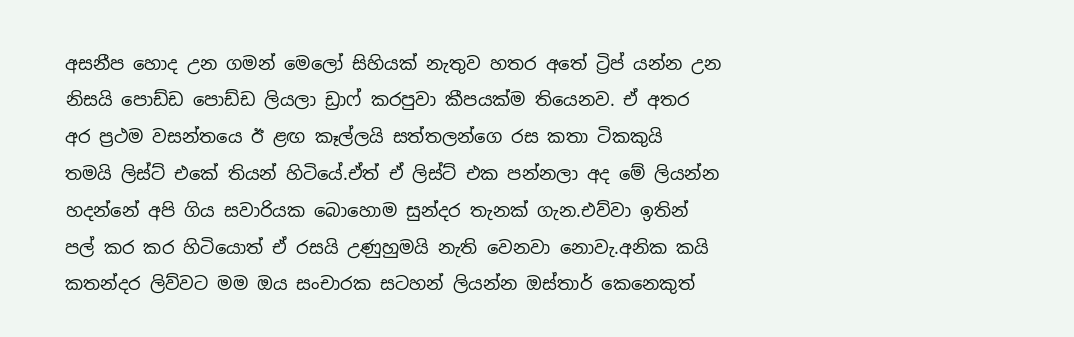අසනීප හොද උන ගමන් මෙලෝ සිහියක් නැතුව හතර අතේ ට්‍රිප් යන්න උන නිසයි පොඩ්ඩ පොඩ්ඩ ලියලා ඩ්‍රාෆ් කරපුවා කීපයක්ම තියෙනව. ඒ අතර අර ප්‍රථම වසන්තයෙ ඊ ළඟ කෑල්ලයි සත්තලන්ගෙ රස කතා ටිකකුයි  තමයි ලිස්ට් එකේ තියන් හිටියේ.ඒත් ඒ ලිස්ට් එක පන්නලා අද මේ ලියන්න හදන්නේ අපි ගිය සවාරියක බොහොම සුන්දර තැනක් ගැන.එව්වා ඉතින් පල් කර කර හිටියොත් ඒ රසයි උණුහුමයි නැති වෙනවා නොවැ.අනික කයි කතන්දර ලිව්වට මම ඔය සංචාරක සටහන් ලියන්න ඔස්තාර් කෙනෙකුත්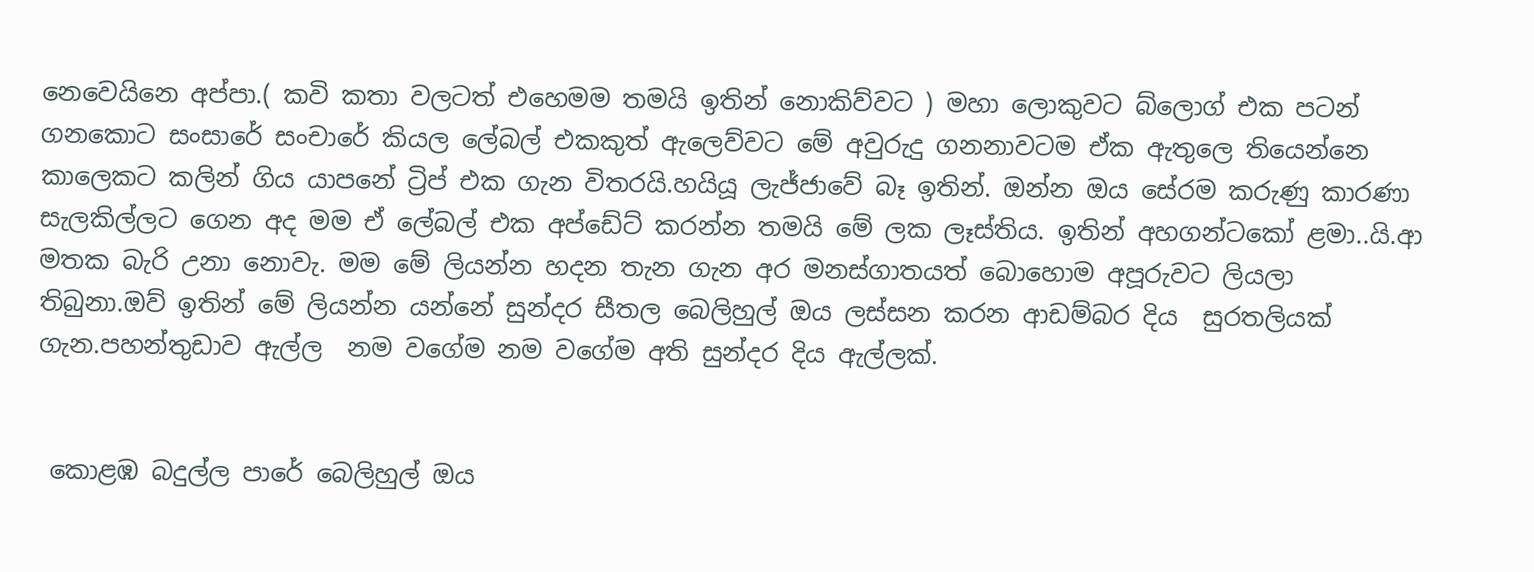නෙවෙයිනෙ අප්පා.( කවි කතා වලටත් එහෙමම තමයි ඉතින් නොකිව්වට ) මහා ලොකුවට බ්ලොග් එක පටන් ගනකොට සංසාරේ සංචාරේ කියල ලේබල් එකකුත් ඇලෙව්වට මේ අවුරුදු ගනනාවටම ඒක ඇතුලෙ තියෙන්නෙ කාලෙකට කලින් ගිය යාපනේ ට්‍රිප් එක ගැන විතරයි.හයියූ ලැජ්ජාවේ බෑ ඉතින්. ඔන්න ඔය සේරම කරුණු කාරණා සැලකිල්ලට ගෙන අද මම ඒ ලේබල් එක අප්ඩේට් කරන්න තමයි මේ ලක ලෑස්තිය. ඉතින් අහගන්ටකෝ ළමා..යි.ආ මතක බැරි උනා නොවැ. මම මේ ලියන්න හදන තැන ගැන අර මනස්ගාතයත් බොහොම අපූරුවට ලියලා තිබුනා.ඔව් ඉතින් මේ ලියන්න යන්නේ සුන්දර සීතල බෙලිහුල් ඔය ලස්සන කරන ආඩම්බර දිය  සුරතලියක් ගැන.පහන්තුඩාව ඇල්ල  නම වගේම නම වගේම අති සුන්දර දිය ඇල්ලක්.


 කොළඹ බදුල්ල පාරේ බෙලිහුල් ඔය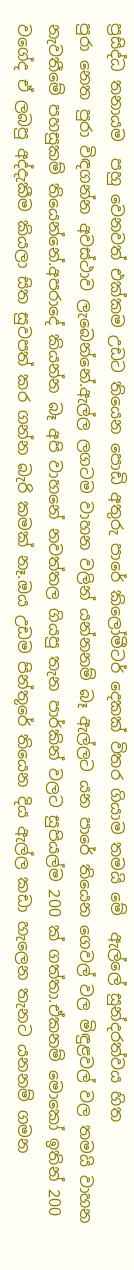ප්‍රසිද්ධ තනායම  පහු වෙනවත් එක්කම උඩට තියෙන පොඩි අතුරු පාරේ කිලෝමීටර් දෙකක් විතර ගියාම තමයි මේ  ඇල්ලේ සුන්දරත්වය හිත
පුරා නෙත පුරා විඳගන්න අවස්ථාව ලැබෙන්නේ.ඇල්ල ලගටම වාහන වලින් යන්නනම් බෑ ඇල්ලට යන පාරේ තියෙන ගෙවල් වල මිඳුළවල් වල තමයි වාහන නැවතීමේ පහසුකම් තියෙන්නේ.අපරාදේ කියන්න බෑ අපි වාහනේ නවත්තල ගියපු තැන පාර්කින් වලට සුපියල්ම 200 ක් ගත්තා.ඒකනම් මොකෝ ඉතින් 200 වගේද ඒ ලබපු අද්දැකීම කියලා සිත සුවපත් කර ගන්න බැරි කමක් නෑ.ඔය උඩම පින්තූරේ තියෙන දිය ඇල්ල කඩා හැලෙන තැනට යනනම් ගමන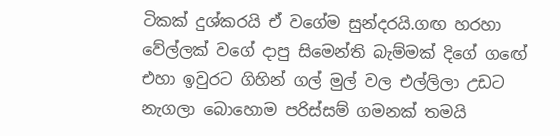ටිකක් දුශ්කරයි ඒ වගේම සුන්දරයි.ගඟ හරහා වේල්ලක් වගේ දාපු සිමෙන්ති බැම්මක් දිගේ ගඟේ එහා ඉවුරට ගිහින් ගල් මුල් වල එල්ලිලා උඩට නැගලා බොහොම පරිස්සම් ගමනක් තමයි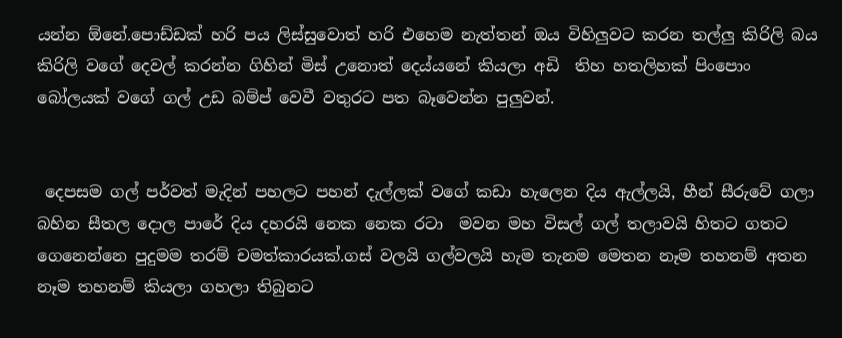යන්න ඕනේ.පොඩ්ඩක් හරි පය ලිස්සුවොත් හරි එහෙම නැත්තන් ඔය විහිලුවට කරන තල්ලු කිරිලි බය කිරිලි වගේ දෙවල් කරන්න ගිහින් මිස් උනොත් දෙය්යනේ කියලා අඩි  තිහ හතලිහක් පිංපොං  බෝලයක් වගේ ගල් උඩ බම්ප් වෙවී වතුරට පත බෑවෙන්න පුලුවන්.


 දෙපසම ගල් පර්වත් මැදින් පහලට පහන් දැල්ලක් වගේ කඩා හැලෙන දිය ඇල්ලයි, හීන් සීරුවේ ගලා බහින සීතල දොල පාරේ දිය දහරයි නෙක නෙක රටා  මවන මහ විසල් ගල් තලාවයි හිතට ගතට ගෙනෙන්නෙ පුදුමම තරම් චමත්කාරයක්.ගස් වලයි ගල්වලයි හැම තැනම මෙතන නෑම තහනම් අතන නෑම තහනම් කියලා ගහලා තිබුනට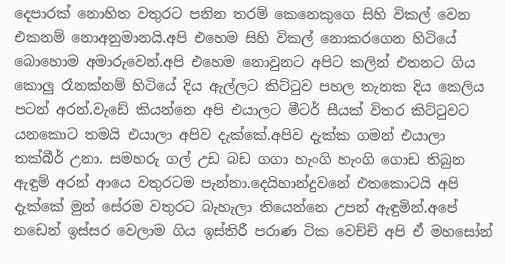දෙපාරක් නොහිත වතුරට පනින තරම් කෙනෙකුගෙ සිහි විකල් වෙන එකනම් නොඅනුමානයි.අපි එහෙම සිහි විකල් නොකරගෙන හිටියේ බොහොම අමාරුවෙන්.අපි එහෙම නොවුනට අපිට කලින් එතනට ගිය කොලු රෑනක්නම් හිටියේ දිය ඇල්ලට කිට්ටුව පහල තැනක දිය කෙලිය පටන් අරන්.වැඩේ කියන්නෙ අපි එයාලට මීටර් සීයක් විතර කිට්ටුවට යනකොට තමයි එයාලා අපිව දැක්කේ.අපිව දැක්ක ගමන් එයාලා තක්බීර් උනා. සමහරු ගල් උඩ බඩ ගගා හැංගි හැංගි ගොඩ තිබුන ඇඳුම් අරන් ආයෙ වතුරටම පැන්නා.දෙයිහාන්දුවනේ එතකොටයි අපි දැක්කේ මුන් සේරම වතුරට බැහැලා තියෙන්නෙ උපන් ඇඳුමින්.අපේ නඩෙන් ඉස්සර වෙලාම ගිය ඉස්තිරී පරාණ ටික වෙච්චි අපි ඒ මහසෝන්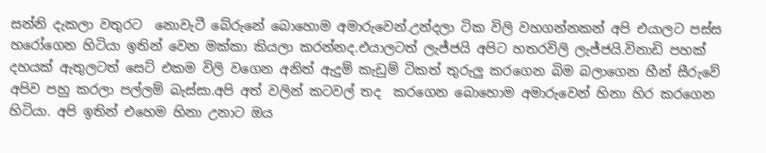සන්නි දැකලා වතුරට  නොවැටී බේරුනේ බොහොම අමාරුවෙන්.උන්දලා ටික විලි වහගන්නකන් අපි එයාලට පස්ස හරෝගෙන හිටියා ඉතින් වෙන මක්කා කියලා කරන්නද.එයාලටත් ලැජ්ජයි අපිට හතරවිලි ලැජ්ජයි.විනාඩි පහක් දහයක් ඇතුලටත් සෙට් එකම විලි වගෙන අනිත් ඇදුම් කැඩුම් ටිකත් තුරුලු කරගෙන බිම බලාගෙන හීන් සීරුවේ අපිව පහු කරලා පල්ලම් බැස්සා.අපි අත් වලින් කටවල් තද  කරගෙන බොහොම අමාරුවෙන් හිනා හිර කරගෙන හිටියා. අපි ඉතින් එහෙම හිනා උනාට ඔය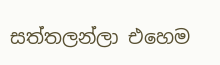සත්තලන්ලා එහෙම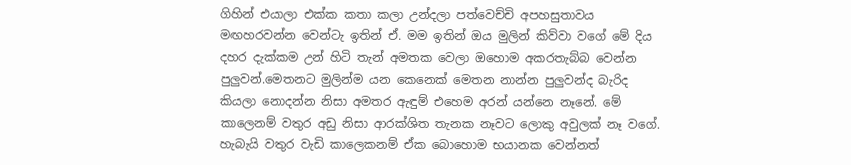ගිහින් එයාලා එක්ක කතා කලා උන්දලා පත්වෙච්චි අපහසුතාවය මඟහරවන්න වෙන්ටැ ඉතින් ඒ. මම ඉතින් ඔය මුලින් කිව්වා වගේ මේ දිය දහර දැක්කම උන් හිටි තැන් අමතක වෙලා ඔහොම අකරතැබ්බ වෙන්න පුලුවන්.මෙතනට මුලින්ම යන කෙනෙක් මෙතන නාන්න පුලුවන්ද බැරිද කියලා නොදන්න නිසා අමතර ඇඳුම් එහෙම අරන් යන්නෙ නෑනේ. මේ කාලෙනම් වතුර අඩු නිසා ආරක්ශිත තැනක නෑවට ලොකු අවුලක් නෑ වගේ. හැබැයි වතුර වැඩි කාලෙකනම් ඒක බොහොම භයානක වෙන්නත්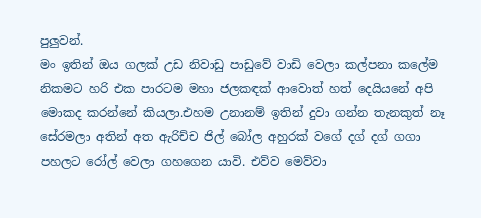පුලුවන්.
මං ඉතින් ඔය ගලක් උඩ නිවාඩු පාඩුවේ වාඩි වෙලා කල්පනා කලේම  නිකමට හරි එක පාරටම මහා ජලකඳක් ආවොත් හත් දෙයියනේ අපි මොකද කරන්නේ කියලා.එහම උනානම් ඉතින් දුවා ගන්න තැනකුත් නෑ සේරමලා අතින් අත ඇරිච්ච ජිල් බෝල අහුරක් වගේ දග් දග් ගගා පහලට රෝල් වෙලා ගහගෙන යාවි. එව්ව මෙව්වා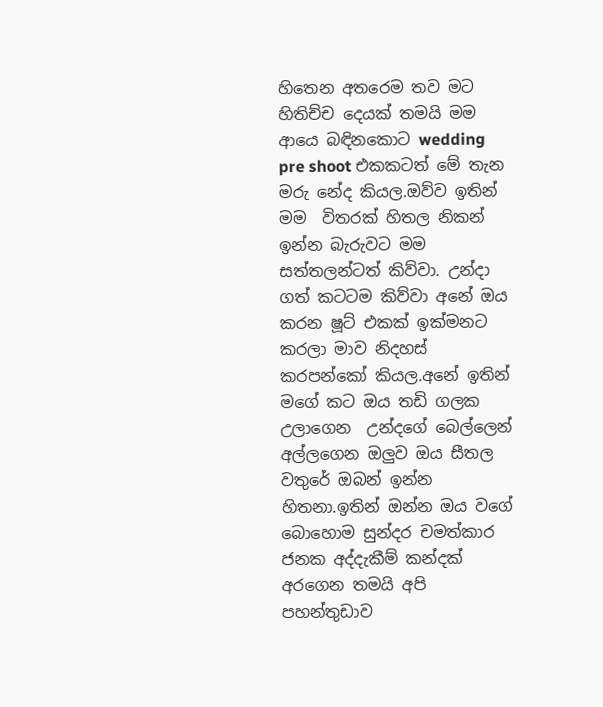හිතෙන අතරෙම තව මට හිතිච්ච දෙයක් තමයි මම ආයෙ බඳිනකොට wedding pre shoot එකකටත් මේ තැන මරු නේද කියල.ඔව්ව ඉතින් මම  විතරක් හිතල නිකන් ඉන්න බැරුවට මම සත්තලන්ටත් කිව්වා. උන්දා ගත් කටටම කිව්වා අනේ ඔය කරන ෂූට් එකක් ඉක්මනට කරලා මාව නිදහස් කරපන්කෝ කියල.අනේ ඉතින් මගේ කට ඔය තඩි ගලක උලාගෙන  උන්දගේ බෙල්ලෙන් අල්ලගෙන ඔලුව ඔය සීතල වතුරේ ඔබන් ඉන්න හිතනා.ඉතින් ඔන්න ඔය වගේ බොහොම සුන්දර චමත්කාර ජනක අද්දැකීම් කන්දක් අරගෙන තමයි අපි පහන්තුඩාව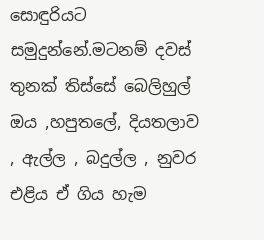සොඳුරියට සමුදුන්නේ.මටනම් දවස් තුනක් තිස්සේ බෙලිහුල් ඔය ,හපුතලේ, දියතලාව , ඇල්ල , බදුල්ල , නුවර එළිය ඒ ගිය හැම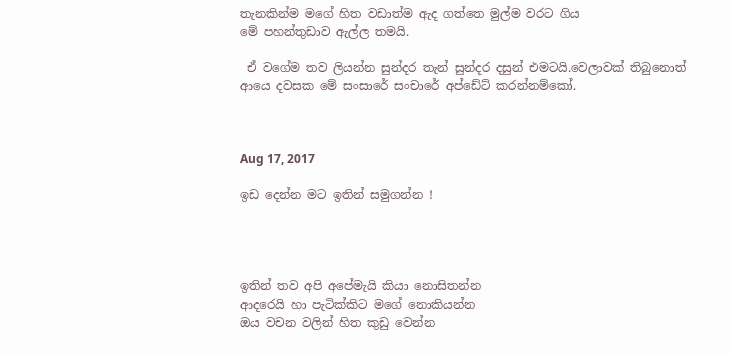තැනකින්ම මගේ හිත වඩාත්ම ඇද ගත්තෙ මුල්ම වරට ගිය
මේ පහන්තුඩාව ඇල්ල තමයි.

 ඒ වගේම තව ලියන්න සුන්දර තැන් සුන්දර දසුන් එමටයි.වෙලාවක් තිබුනොත් ආයෙ දවසක මේ සංසාරේ සංචාරේ අප්ඩේට් කරන්නම්කෝ.



Aug 17, 2017

ඉඩ දෙන්න මට ඉතින් සමුගන්න !




ඉතින් තව අපි අපේමැයි කියා නොසිතන්න
ආදරෙයි හා පැටික්කිට මගේ නොකියන්න
ඔය වචන වලින් හිත කුඩු වෙන්න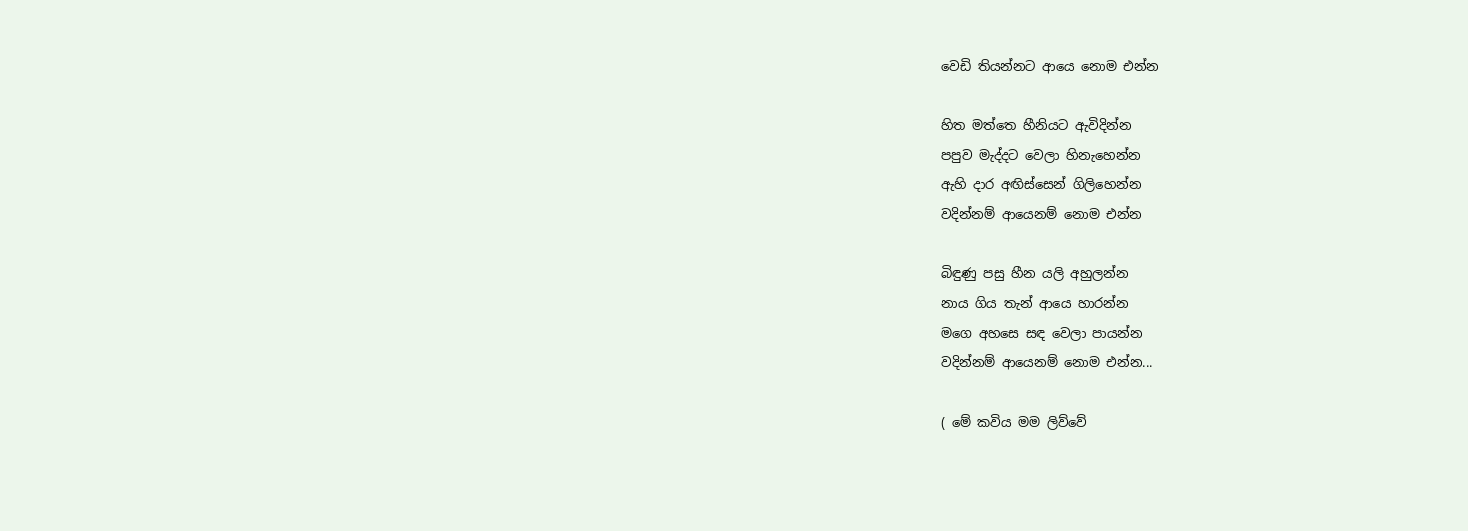වෙඩි තියන්නට ආයෙ නොම එන්න

හිත මත්තෙ හීනියට ඇවිදින්න
පපුව මැද්දට වෙලා හිනැහෙන්න
ඇහි දාර අඟිස්සෙන් ගිලිහෙන්න
වදින්නම් ආයෙනම් නොම එන්න

බිඳුණු පසු හීන යලි අහුලන්න
නාය ගිය තැන් ආයෙ හාරන්න
මගෙ අහසෙ සඳ වෙලා පායන්න
වදින්නම් ආයෙනම් නොම එන්න...

( මේ කවිය මම ලිව්වේ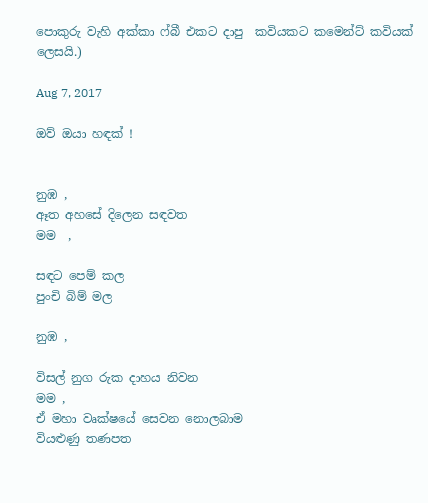පොකුරු වැහි අක්කා ෆ්බී එකට දාපු  කවියකට කමෙන්ට් කවියක් ලෙසයි.)

Aug 7, 2017

ඔව් ඔයා හඳක් !


නුඹ ,
ඈත අහසේ දිලෙන සඳවත
මම  ,

සඳට පෙම් කල
පුංචි බිම් මල

නුඹ ,

විසල් නුග රුක දාහය නිවන
මම ,
ඒ මහා වෘක්ෂයේ සෙවන නොලබාම
වියළුණු තණපත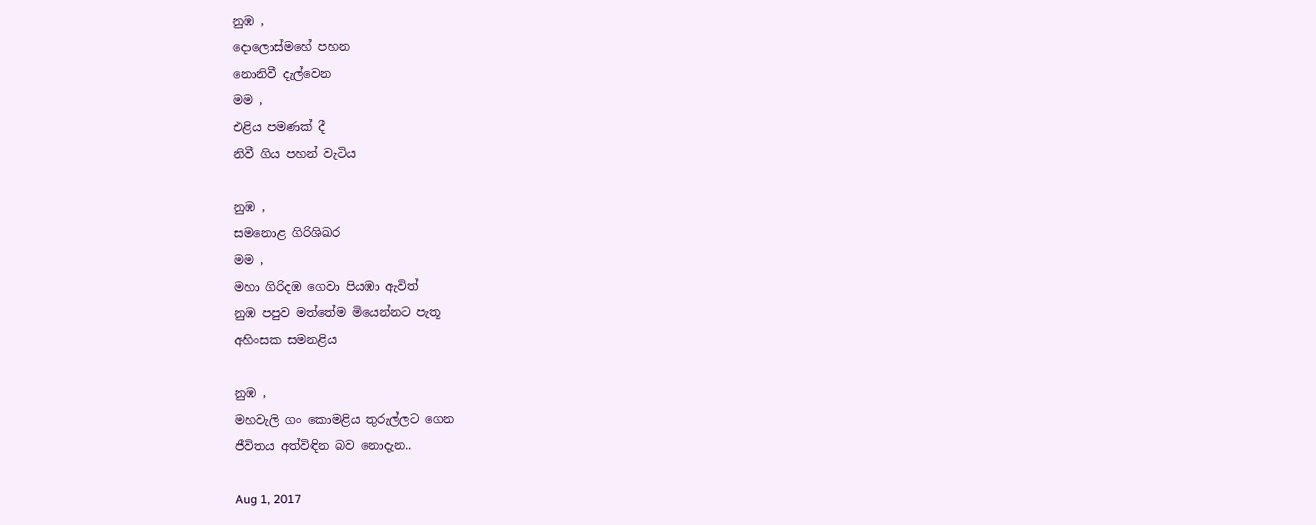නුඹ ,
දොලොස්මහේ පහන
නොනිවී දැල්වෙන
මම ,
එළිය පමණක් දී
නිවී ගිය පහන් වැටිය

නුඹ ,
සමනොළ ගිරිශිඛර
මම ,
මහා ගිරිදඹ ගෙවා පියඹා ඇවිත්
නුඹ පපුව මත්තේම මියෙන්නට පැතූ
අහිංසක සමනළිය

නුඹ ,
මහවැලි ගං කොමළිය තුරුල්ලට ගෙන
ජීවිතය අත්විඳින බව නොදැන..

Aug 1, 2017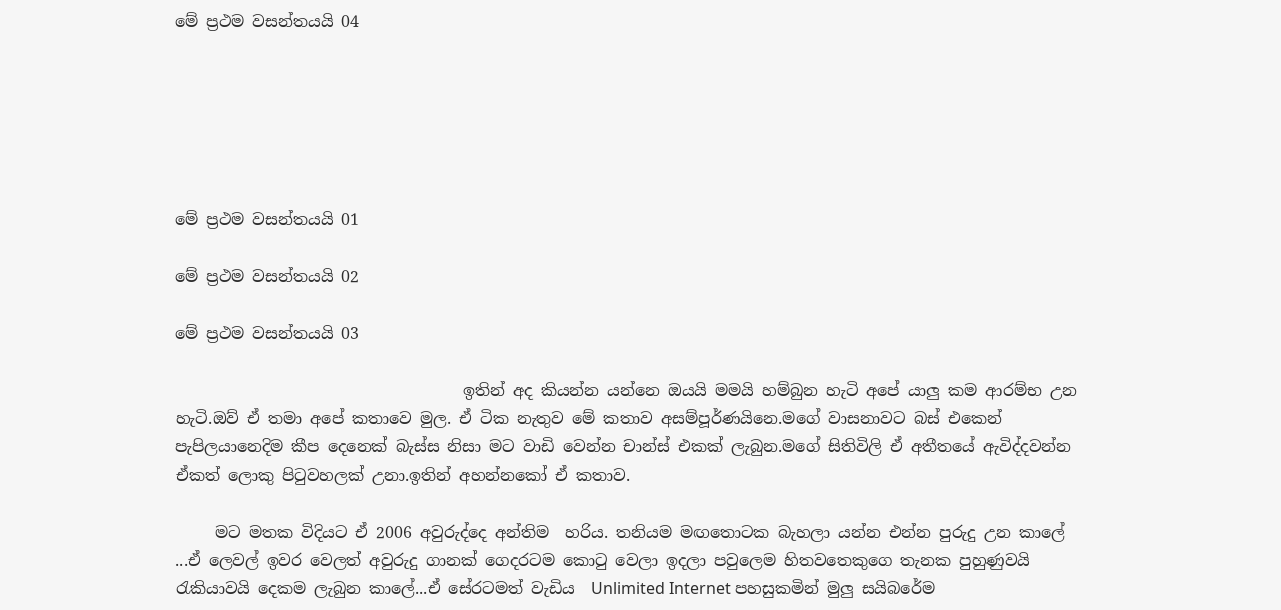මේ ප්‍රථම වසන්තයයි 04






මේ ප්‍රථම වසන්තයයි 01

මේ ප්‍රථම වසන්තයයි 02

මේ ප්‍රථම වසන්තයයි 03

                                    ඉතින් අද කියන්න යන්නෙ ඔයයි මමයි හම්බුන හැටි අපේ යාලු කම ආරම්භ උන හැටි.ඔව් ඒ තමා අපේ කතාවෙ මුල. ඒ ටික නැතුව මේ කතාව අසම්පූර්ණයිනෙ.මගේ වාසනාවට බස් එකෙන් පැපිලයානෙදිම කීප දෙනෙක් බැස්ස නිසා මට වාඩි වෙන්න චාන්ස් එකක් ලැබුන.මගේ සිතිවිලි ඒ අතීතයේ ඇවිද්දවන්න ඒකත් ලොකු පිටුවහලක් උනා.ඉතින් අහන්නකෝ ඒ කතාව.

     මට මතක විදියට ඒ 2006 අවුරුද්දෙ අන්තිම  හරිය. තනියම මඟතොටක බැහලා යන්න එන්න පුරුදු උන කාලේ ...ඒ ලෙවල් ඉවර වෙලත් අවුරුදු ගානක් ගෙදරටම කොටු වෙලා ඉදලා පවුලෙම හිතවතෙකුගෙ තැනක පුහුණුවයි රැකියාවයි දෙකම ලැබුන කාලේ...ඒ සේරටමත් වැඩිය  Unlimited Internet පහසුකමින් මුලු සයිබරේම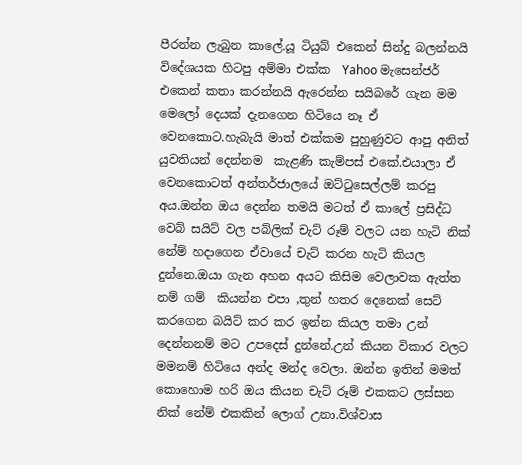පීරන්න ලැබුන කාලේ.යූ ටියුබ් එකෙන් සින්දු බලන්නයි විදේශයක හිටපු අම්මා එක්ක  Yahoo මැසෙන්ජර් එකෙන් කතා කරන්නයි ඇරෙන්න සයිබරේ ගැන මම මෙලෝ දෙයක් දැනගෙන හිටියෙ නෑ ඒ වෙනකොට.හැබැයි මාත් එක්කම පුහුණුවට ආපු අනිත් යුවතියන් දෙන්නම  කැළණි කැම්පස් එකේ.එයාලා ඒ වෙනකොටත් අන්තර්ජාලයේ ඔට්ටුසෙල්ලම් කරපු අය.ඔන්න ඔය දෙන්න තමයි මටත් ඒ කාලේ ප්‍රසිද්ධ වෙබ් සයිට් වල පබ්ලික් චැට් රූම් වලට යන හැටි නික් නේම් හදාගෙන ඒවායේ චැට් කරන හැටි කියල දුන්නෙ.ඔයා ගැන අහන අයට කිසිම වෙලාවක ඇත්ත නම් ගම්  කියන්න එපා ,තුන් හතර දෙනෙක් සෙට් කරගෙන බයිට් කර කර ඉන්න කියල තමා උන් දෙන්නනම් මට උපදෙස් දුන්නේ.උන් කියන විකාර වලට මමනම් හිටියෙ අන්ද මන්ද වෙලා. ඔන්න ඉතින් මමත් කොහොම හරි ඔය කියන චැට් රූම් එකකට ලස්සන නික් නේම් එකකින් ලොග් උනා.විශ්වාස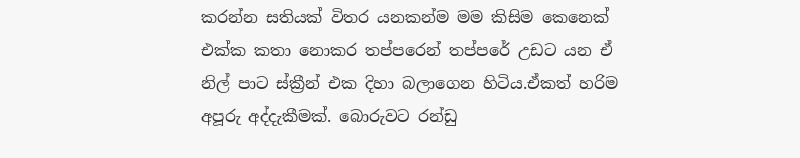කරන්න සතියක් විතර යනකන්ම මම කිසිම කෙනෙක් එක්ක කතා නොකර තප්පරෙන් තප්පරේ උඩට යන ඒ නිල් පාට ස්ක්‍රීන් එක දිහා බලාගෙන හිටිය.ඒකත් හරිම අපූරු අද්දැකීමක්. බොරුවට රන්ඩු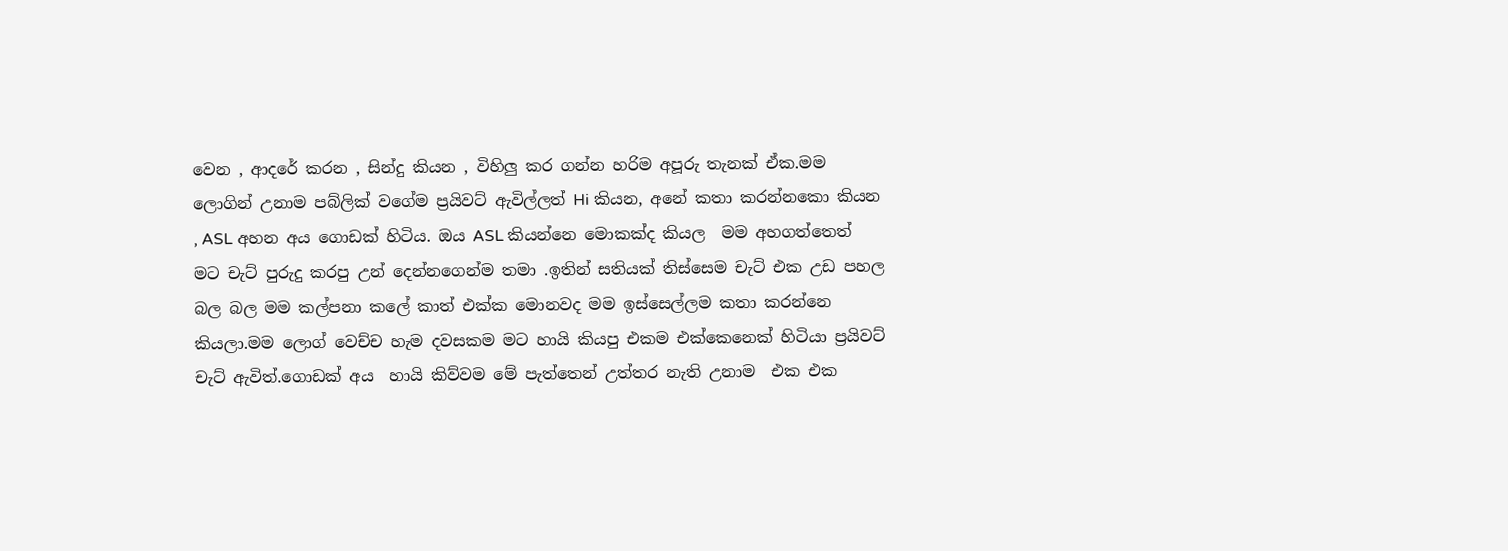වෙන , ආදරේ කරන , සින්දු කියන , විහිලු කර ගන්න හරිම අපූරු තැනක් ඒක.මම ලොගින් උනාම පබ්ලික් වගේම ප්‍රයිවට් ඇවිල්ලත් Hi කියන, අනේ කතා කරන්නකො කියන , ASL අහන අය ගොඩක් හිටිය. ඔය ASL කියන්නෙ මොකක්ද කියල  මම අහගත්තෙත් මට චැට් පුරුදු කරපු උන් දෙන්නගෙන්ම තමා .ඉතින් සතියක් තිස්සෙම චැට් එක උඩ පහල  බල බල මම කල්පනා කලේ කාත් එක්ක මොනවද මම ඉස්සෙල්ලම කතා කරන්නෙ කියලා.මම ලොග් වෙච්ච හැම දවසකම මට හායි කියපු එකම එක්කෙනෙක් හිටියා ප්‍රයිවට් චැට් ඇවිත්.ගොඩක් අය  හායි කිව්වම මේ පැත්තෙන් උත්තර නැති උනාම  එක එක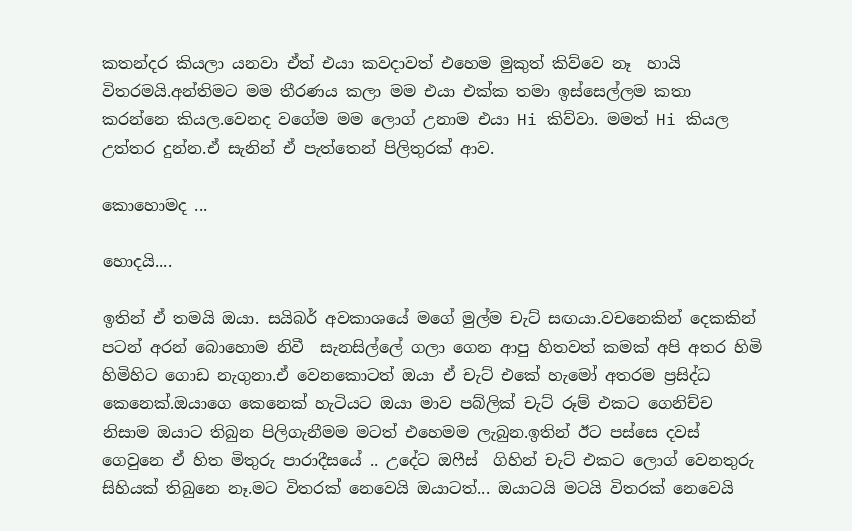කතන්දර කියලා යනවා ඒත් එයා කවදාවත් එහෙම මුකුත් කිව්වෙ නෑ  හායි විතරමයි.අන්තිමට මම තීරණය කලා මම එයා එක්ක තමා ඉස්සෙල්ලම කතා කරන්නෙ කියල.වෙනද වගේම මම ලොග් උනාම එයා Hi කිව්වා. මමත් Hi කියල උත්තර දුන්න.ඒ සැනින් ඒ පැත්තෙන් පිලිතුරක් ආව.

කොහොමද ...

හොදයි....

ඉතින් ඒ තමයි ඔයා. සයිබර් අවකාශයේ මගේ මුල්ම චැට් සඟයා.වචනෙකින් දෙකකින් පටන් අරන් බොහොම නිවී  සැනසිල්ලේ ගලා ගෙන ආපු හිතවත් කමක් අපි අතර හිමි හිමිහිට ගොඩ නැගුනා.ඒ වෙනකොටත් ඔයා ඒ චැට් එකේ හැමෝ අතරම ප්‍රසිද්ධ  කෙනෙක්.ඔයාගෙ කෙනෙක් හැටියට ඔයා මාව පබ්ලික් චැට් රූම් එකට ගෙනිච්ච නිසාම ඔයාට තිබුන පිලිගැනීමම මටත් එහෙමම ලැබුන.ඉතින් ඊට පස්සෙ දවස් ගෙවුනෙ ඒ හිත මිතුරු පාරාදීසයේ .. උදේට ඔෆීස්  ගිහින් චැට් එකට ලොග් වෙනතුරු සිහියක් තිබුනෙ නෑ.මට විතරක් නෙවෙයි ඔයාටත්... ඔයාටයි මටයි විතරක් නෙවෙයි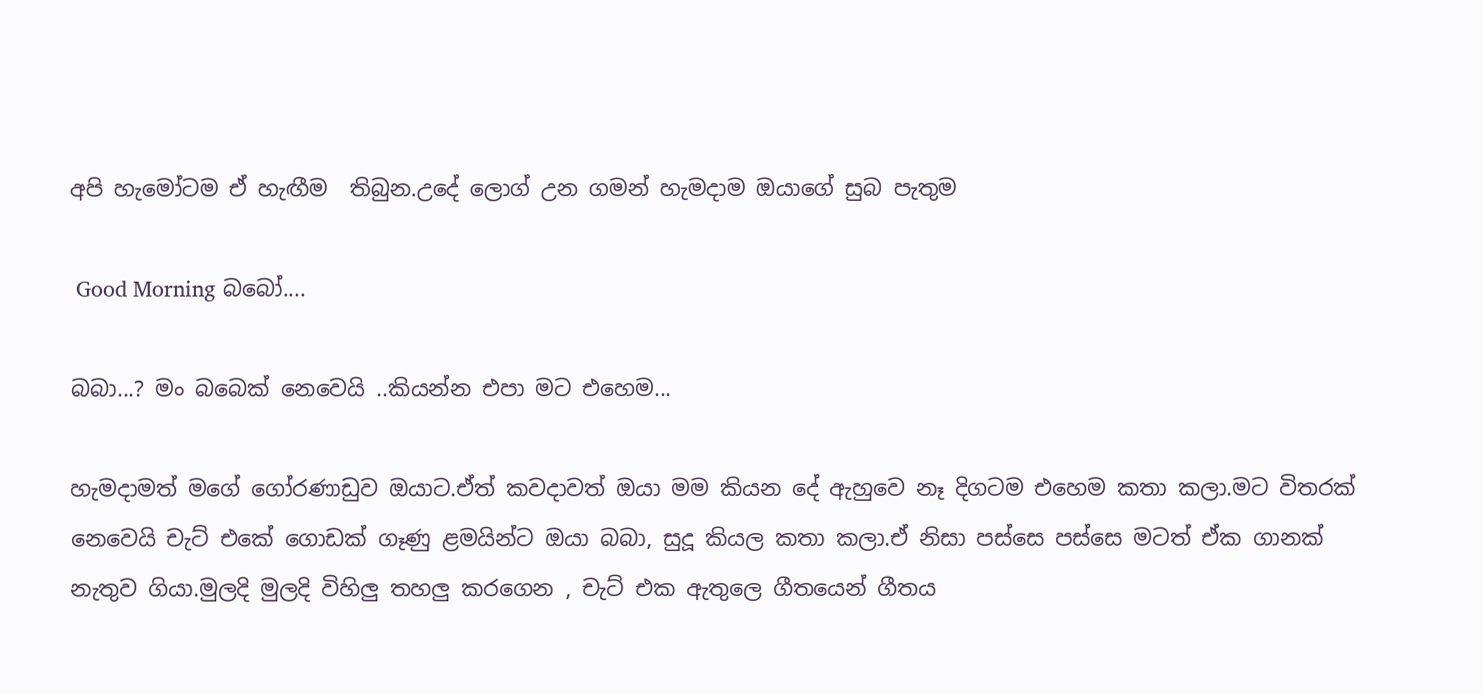අපි හැමෝටම ඒ හැඟීම  තිබුන.උදේ ලොග් උන ගමන් හැමදාම ඔයාගේ සුබ පැතුම

 Good Morning බබෝ....

බබා...? මං බබෙක් නෙවෙයි ..කියන්න එපා මට එහෙම...

හැමදාමත් මගේ ගෝරණාඩුව ඔයාට.ඒත් කවදාවත් ඔයා මම කියන දේ ඇහුවෙ නෑ දිගටම එහෙම කතා කලා.මට විතරක් නෙවෙයි චැට් එකේ ගොඩක් ගෑණු ළමයින්ට ඔයා බබා, සුදූ කියල කතා කලා.ඒ නිසා පස්සෙ පස්සෙ මටත් ඒක ගානක් නැතුව ගියා.මුලදි මුලදි විහිලු තහලු කරගෙන , චැට් එක ඇතුලෙ ගීතයෙන් ගීතය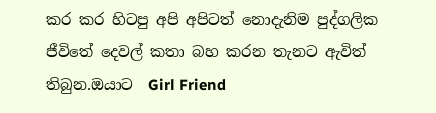කර කර හිටපු අපි අපිටත් නොදැනිම පුද්ගලික ජීවිතේ දෙවල් කතා බහ කරන තැනට ඇවිත් තිබුන.ඔයාට  Girl Friend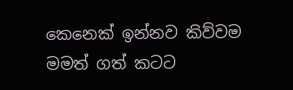කෙනෙක් ඉන්නව කිව්වම  මමත් ගත් කටට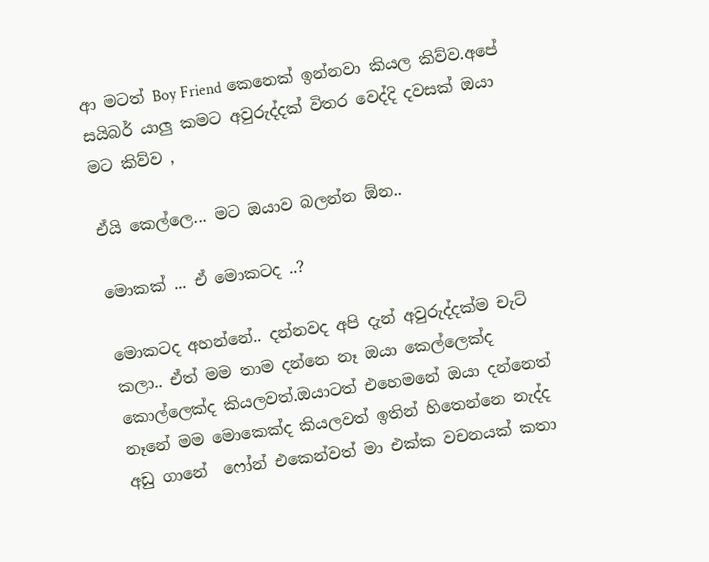ආ මටත් Boy Friend කෙනෙක් ඉන්නවා කියල කිව්ව.අපේ සයිබර් යාලු කමට අවුරුද්දක් විතර වෙද්දි දවසක් ඔයා මට කිව්ව ,

ඒයි කෙල්ලෙ... මට ඔයාව බලන්න ඕන..

මොකක් ... ඒ මොකටද ..?

මොකටද අහන්නේ.. දන්නවද අපි දැන් අවුරුද්දක්ම චැට් කලා.. ඒත් මම තාම දන්නෙ නෑ ඔයා කෙල්ලෙක්ද කොල්ලෙක්ද කියලවත්.ඔයාටත් එහෙමනේ ඔයා දන්නෙත් නෑනේ මම මොකෙක්ද කියලවත් ඉතින් හිතෙන්නෙ නැද්ද අඩු ගානේ  ෆෝන් එකෙන්වත් මා එක්ක වචනයක් කතා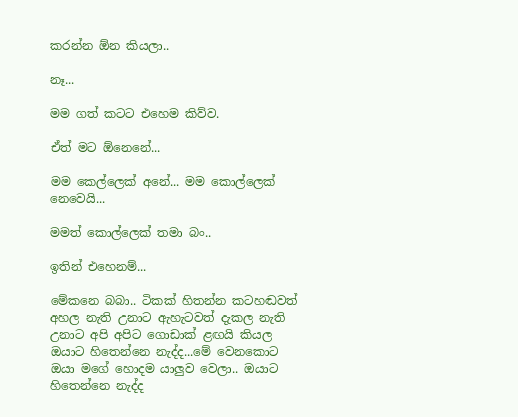කරන්න ඕන කියලා..

නෑ...

මම ගත් කටට එහෙම කිව්ව.

ඒත් මට ඕනෙනේ...

මම කෙල්ලෙක් අනේ... මම කොල්ලෙක් නෙවෙයි...

මමත් කොල්ලෙක් තමා බං..

ඉතින් එහෙනම්...

මේකනෙ බබා.. ටිකක් හිතන්න කටහඬවත් අහල නැති උනාට ඇහැටවත් දැකල නැති උනාට අපි අපිට ගොඩාක් ළඟයි කියල ඔයාට හිතෙන්නෙ නැද්ද...මේ වෙනකොට ඔයා මගේ හොදම යාලුව වෙලා.. ඔයාට හිතෙන්නෙ නැද්ද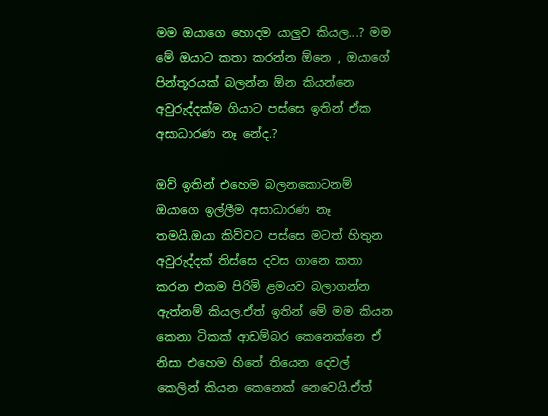මම ඔයාගෙ හොදම යාලුව කියල...? මම මේ ඔයාට කතා කරන්න ඕනෙ , ඔයාගේ පින්තූරයක් බලන්න ඕන කියන්නෙ  අවුරුද්දක්ම ගියාට පස්සෙ ඉතින් ඒක අසාධාරණ නෑ නේද.?

ඔව් ඉතින් එහෙම බලනකොටනම් ඔයාගෙ ඉල්ලීම අසාධාරණ නෑ තමයි.ඔයා කිව්වට පස්සෙ මටත් හිතුන අවුරුද්දක් තිස්සෙ දවස ගානෙ කතා කරන එකම පිරිමි ළමයව බලාගන්න ඇත්නම් කියල.ඒත් ඉතින් මේ මම කියන කෙනා ටිකක් ආඩම්බර කෙනෙක්නෙ ඒ නිසා එහෙම හිතේ තියෙන දෙවල් කෙලින් කියන කෙනෙක් නෙවෙයි.ඒත්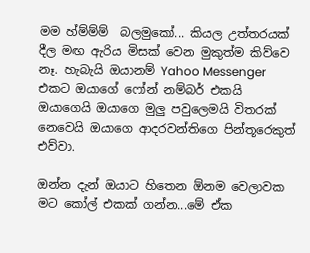මම හ්ම්ම්ම්  බලමුකෝ... කියල උත්තරයක් දීල මඟ ඇරිය මිසක් වෙන මුකුත්ම කිව්වෙ නෑ. හැබැයි ඔයානම් Yahoo Messenger එකට ඔයාගේ ෆෝන් නම්බර් එකයි ඔයාගෙයි ඔයාගෙ මුලු පවුලෙමයි විතරක් නෙවෙයි ඔයාගෙ ආදරවන්තිගෙ පින්තූරෙකුත් එව්වා.

ඔන්න දැන් ඔයාට හිතෙන ඕනම වෙලාවක මට කෝල් එකක් ගන්න...මේ ඒක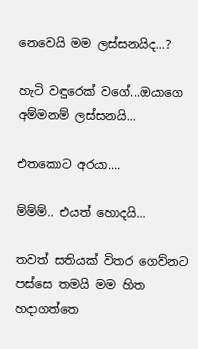නෙවෙයි මම ලස්සනයිද...?

හැටි වඳුරෙක් වගේ...ඔයාගෙ අම්මනම් ලස්සනයි...

එතකොට අරයා....

ම්ම්ම්.. එයත් හොදයි...

තවත් සතියක් විතර ගෙව්නට පස්සෙ තමයි මම හිත හදාගත්තෙ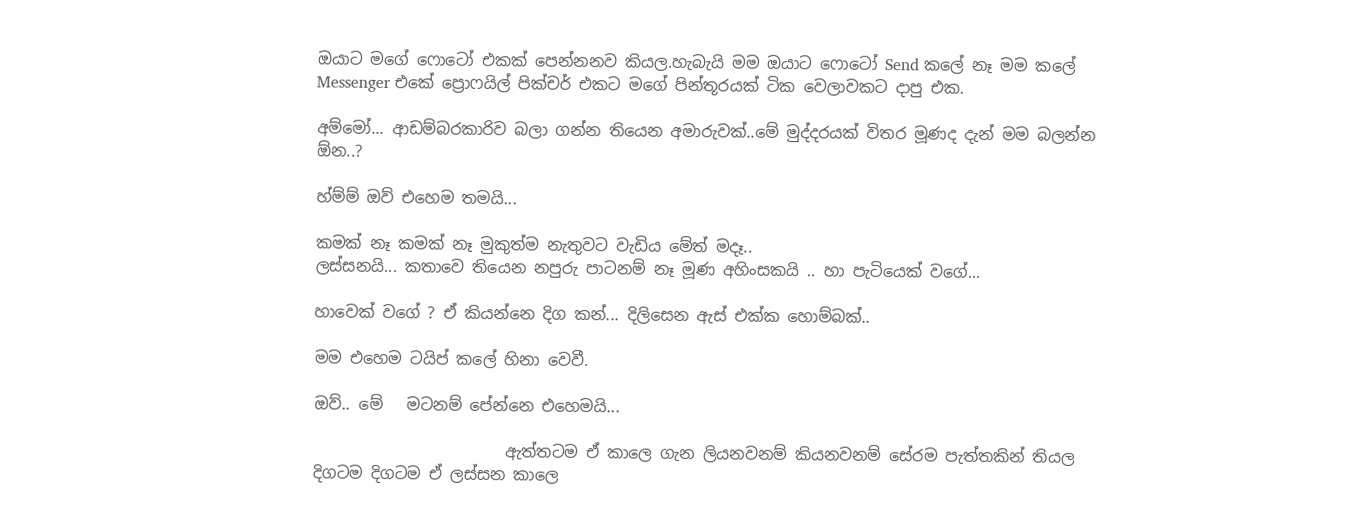ඔයාට මගේ ෆොටෝ එකක් පෙන්නනව කියල.හැබැයි මම ඔයාට ෆොටෝ Send කලේ නෑ මම කලේ
Messenger එකේ ප්‍රොෆයිල් පික්චර් එකට මගේ පින්තූරයක් ටික වෙලාවකට දාපු එක.

අම්මෝ... ආඩම්බරකාරිව බලා ගන්න තියෙන අමාරුවක්..මේ මුද්දරයක් විතර මූණද දැන් මම බලන්න ඕන..?

හ්ම්ම් ඔව් එහෙම තමයි...

කමක් නෑ කමක් නෑ මුකුත්ම නැතුවට වැඩිය මේත් මදෑ..
ලස්සනයි... කතාවෙ තියෙන නපුරු පාටනම් නෑ මූණ අහිංසකයි .. හා පැටියෙක් වගේ...

හාවෙක් වගේ ? ඒ කියන්නෙ දිග කන්... දිලිසෙන ඇස් එක්ක හොම්බක්..

මම එහෙම ටයිප් කලේ හිනා වෙවී.

ඔව්.. මේ   මටනම් පේන්නෙ එහෙමයි...

                        ඇත්තටම ඒ කාලෙ ගැන ලියනවනම් කියනවනම් සේරම පැත්තකින් තියල  දිගටම දිගටම ඒ ලස්සන කාලෙ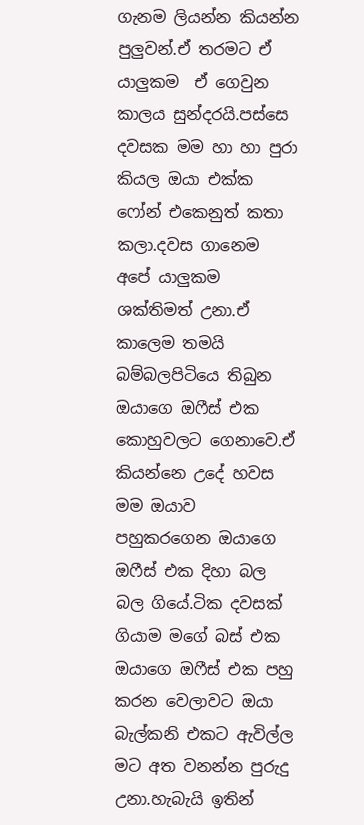ගැනම ලියන්න කියන්න පුලුවන්.ඒ තරමට ඒ යාලුකම  ඒ ගෙවුන  කාලය සුන්දරයි.පස්සෙ  දවසක මම හා හා පුරා කියල ඔයා එක්ක ෆෝන් එකෙනුත් කතා කලා.දවස ගානෙම අපේ යාලුකම ශක්තිමත් උනා.ඒ කාලෙම තමයි බම්බලපිටියෙ තිබුන ඔයාගෙ ඔෆීස් එක කොහුවලට ගෙනාවෙ.ඒ කියන්නෙ උදේ හවස මම ඔයාව පහුකරගෙන ඔයාගෙ ඔෆීස් එක දිහා බල බල ගියේ.ටික දවසක් ගියාම මගේ බස් එක ඔයාගෙ ඔෆීස් එක පහු කරන වෙලාවට ඔයා බැල්කනි එකට ඇවිල්ල මට අත වනන්න පුරුදු උනා.හැබැයි ඉතින්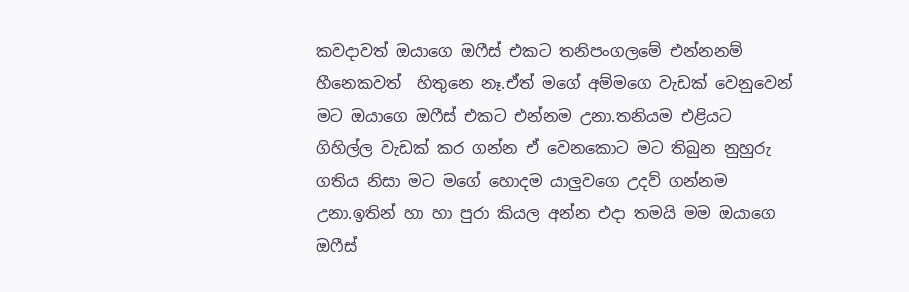කවදාවත් ඔයාගෙ ඔෆීස් එකට තනිපංගලමේ එන්නනම් හීනෙකවත්  හිතුනෙ නෑ.ඒත් මගේ අම්මගෙ වැඩක් වෙනුවෙන් මට ඔයාගෙ ඔෆීස් එකට එන්නම උනා.තනියම එළියට ගිහිල්ල වැඩක් කර ගන්න ඒ වෙනකොට මට තිබුන නුහුරු ගතිය නිසා මට මගේ හොදම යාලුවගෙ උදව් ගන්නම උනා.ඉතින් හා හා පුරා කියල අන්න එදා තමයි මම ඔයාගෙ ඔෆීස්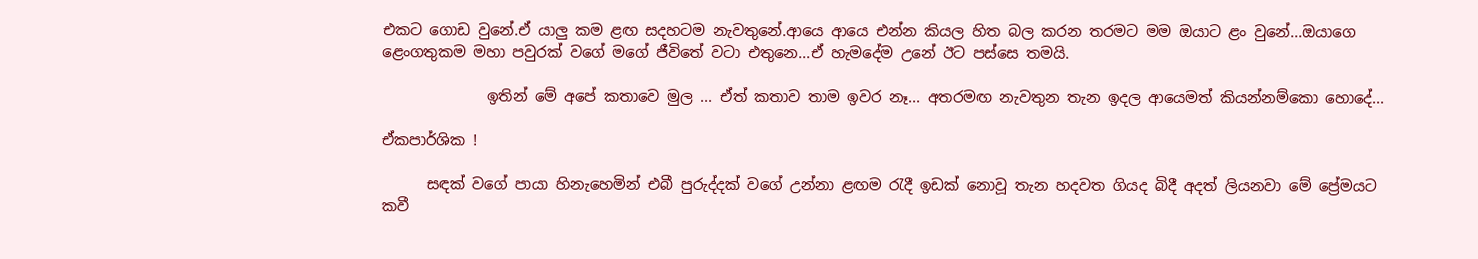එකට ගොඩ වුනේ.ඒ යාලු කම ළඟ සදහටම නැවතුනේ.ආයෙ ආයෙ එන්න කියල හිත බල කරන තරමට මම ඔයාට ළං වුනේ...ඔයාගෙ ළෙංගතුකම මහා පවුරක් වගේ මගේ ජීවිතේ වටා එතුනෙ...ඒ හැමදේම උනේ ඊට පස්සෙ තමයි.

              ඉතින් මේ අපේ කතාවෙ මුල ... ඒත් කතාව තාම ඉවර නෑ... අතරමඟ නැවතුන තැන ඉදල ආයෙමත් කියන්නම්කො හොදේ...

ඒකපාර්ශික !

      සඳක් වගේ පායා හිනැහෙමින් එබී පුරුද්දක් වගේ උන්නා ළඟම රැදී ඉඩක් නොවූ තැන හදවත ගියද බිදී අදත් ලියනවා මේ ප්‍රේමයට කවී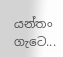යන්තං ගැටෙ...